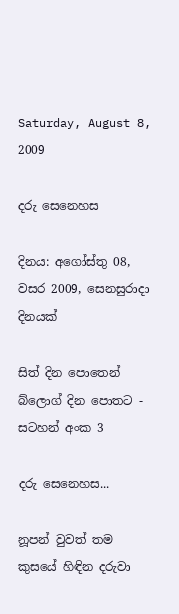Saturday, August 8, 2009

දරු සෙනෙහස

දිනය: අගෝස්තු 08, වසර 2009, සෙනසුරාදා දිනයක්

සිත් දින පොතෙන් බ්ලොග් දින පොතට - සටහන් අංක 3

දරු සෙනෙහස...

නූපන් වුවත් තම කුසයේ හිඳින දරුවා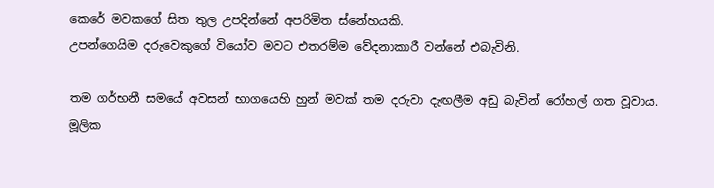කෙරේ මවකගේ සිත තුල උපදින්නේ අපරිමිත ස්නේහයකි.
උපන්ගෙයිම දරුවෙකුගේ වියෝව මවට එතරම්ම වේදනාකාරී වන්නේ එබැවිනි.

තම ගර්භනී සමයේ අවසන් භාගයෙහි හුන් මවක් තම දරුවා දැඟලීම අඩු බැවින් රෝහල් ගත වූවාය.
මූලික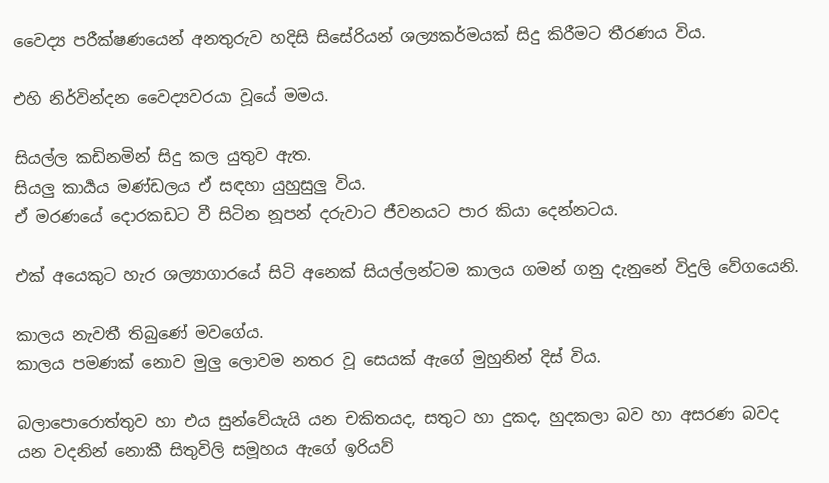වෛද්‍ය පරීක්ෂණයෙන් අනතුරුව හදිසි සිසේරියන් ශල්‍යකර්මයක් සිදු කිරීමට තීරණය විය.

එහි නිර්වින්දන වෛද්‍යවරයා වූයේ මමය.

සියල්ල කඩිනමින් සිදු කල යුතුව ඇත.
සියලු කාර්‍යය මණ්ඩලය ඒ සඳහා යුහුසුලු විය.
ඒ මරණයේ දොරකඩට වී සිටින නූපන් දරුවාට ජීවනයට පාර කියා දෙන්නටය.

එක් අයෙකුට හැර ශල්‍යාගාරයේ සිටි අනෙක් සියල්ලන්ටම කාලය ගමන් ගනු දැනුනේ විදුලි වේගයෙනි.

කාලය නැවතී තිබුණේ මවගේය.
කාලය පමණක් නොව මුලු ලොවම නතර වූ සෙයක් ඇගේ මුහුනින් දිස් විය.

බලාපොරොත්තුව හා එය සුන්වේයැයි යන චකිතයද, සතුට හා දුකද, හුදකලා බව හා අසරණ බවද යන වදනින් නොකී සිතුවිලි සමූහය ඇගේ ඉරියව්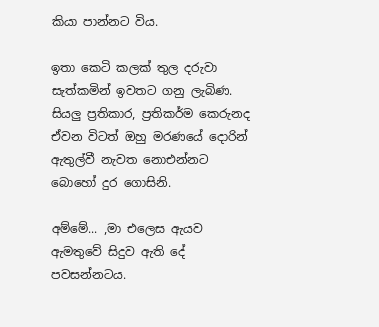කියා පාන්නට විය.

ඉතා කෙටි කලක් තුල දරුවා සැත්කමින් ඉවතට ගනු ලැබිණ.
සියලු ප්‍රතිකාර, ප්‍රතිකර්ම කෙරුනද ඒවන විටත් ඔහු මරණයේ දොරින් ඇතුල්වී නැවත නොඑන්නට බොහෝ දුර ගොසිනි.

අම්මේ... ,මා එලෙස ඇයව ඇමතුවේ සිදුව ඇති දේ පවසන්නටය.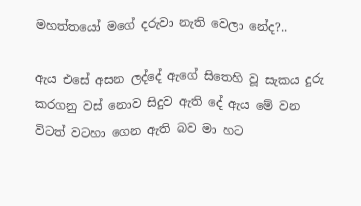මහත්තයෝ මගේ දරුවා නැති වෙලා නේද?..

ඇය එසේ අසන ලද්දේ ඇගේ සිතෙහි වූ සැකය දුරු කරගනු වස් නොව සිදුව ඇති දේ ඇය මේ වන විටත් වටහා ගෙන ඇති බව මා හට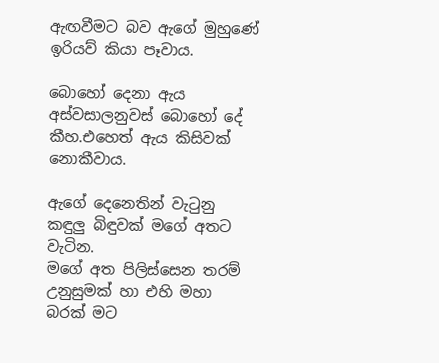ඇඟවීමට බව ඇගේ මුහුණේ ඉරියව් කියා පෑවාය.

බොහෝ දෙනා ඇය අස්වසාලනුවස් බොහෝ දේ කීහ.එහෙත් ඇය කිසිවක් නොකීවාය.

ඇගේ දෙනෙතින් වැටුනු කඳුලු බිඳුවක් මගේ අතට වැටින.
මගේ අත පිලිස්සෙන තරම් උනුසුමක් හා එහි මහා බරක් මට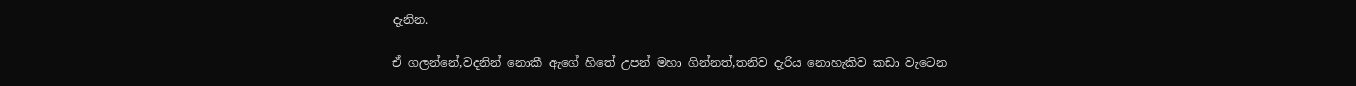දැනින.

ඒ ගලන්නේ,වදනින් නොකී ඇගේ හිතේ උපන් මහා ගින්නත්,තනිව දැරිය නොහැකිව කඩා වැටෙන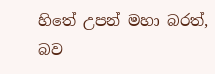හිතේ උපන් මහා බරත්, බව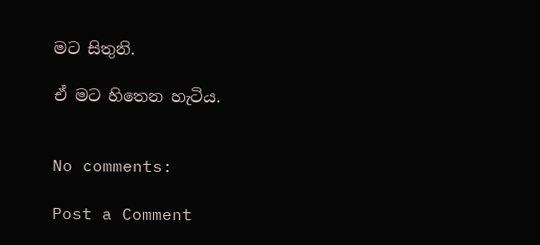මට සිතුනි.

ඒ මට හිතෙන හැටිය.


No comments:

Post a Comment